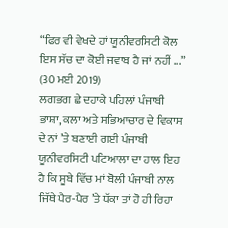“ਫਿਰ ਵੀ ਵੇਖਦੇ ਹਾਂ ਯੂਨੀਵਰਸਿਟੀ ਕੋਲ ਇਸ ਸੱਚ ਦਾ ਕੋਈ ਜਵਾਬ ਹੈ ਜਾਂ ਨਹੀਂ ...”
(30 ਮਈ 2019)
ਲਗਭਗ ਛੇ ਦਹਾਕੇ ਪਹਿਲਾਂ ਪੰਜਾਬੀ ਭਾਸ਼ਾ, ਕਲਾ ਅਤੇ ਸਭਿਆਚਾਰ ਦੇ ਵਿਕਾਸ ਦੇ ਨਾਂ ’ਤੇ ਬਣਾਈ ਗਈ ਪੰਜਾਬੀ ਯੂਨੀਵਰਸਿਟੀ ਪਟਿਆਲਾ ਦਾ ਹਾਲ ਇਹ ਹੈ ਕਿ ਸੂਬੇ ਵਿੱਚ ਮਾਂ ਬੋਲੀ ਪੰਜਾਬੀ ਨਾਲ ਜਿੱਥੇ ਪੈਰ-ਪੈਰ ’ਤੇ ਧੱਕਾ ਤਾਂ ਹੋ ਹੀ ਰਿਹਾ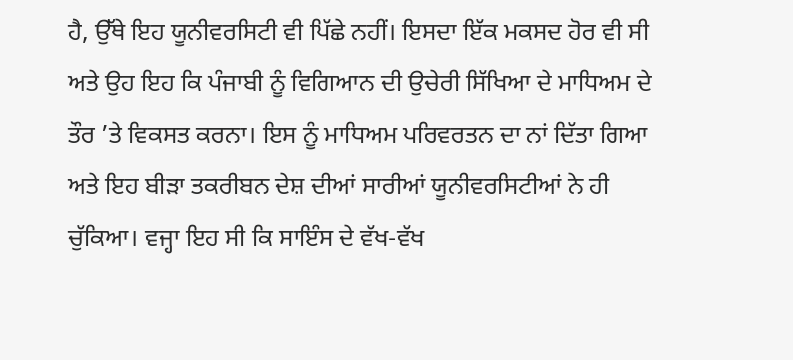ਹੈ, ਉੱਥੇ ਇਹ ਯੂਨੀਵਰਸਿਟੀ ਵੀ ਪਿੱਛੇ ਨਹੀਂ। ਇਸਦਾ ਇੱਕ ਮਕਸਦ ਹੋਰ ਵੀ ਸੀ ਅਤੇ ਉਹ ਇਹ ਕਿ ਪੰਜਾਬੀ ਨੂੰ ਵਿਗਿਆਨ ਦੀ ਉਚੇਰੀ ਸਿੱਖਿਆ ਦੇ ਮਾਧਿਅਮ ਦੇ ਤੌਰ ’ਤੇ ਵਿਕਸਤ ਕਰਨਾ। ਇਸ ਨੂੰ ਮਾਧਿਅਮ ਪਰਿਵਰਤਨ ਦਾ ਨਾਂ ਦਿੱਤਾ ਗਿਆ ਅਤੇ ਇਹ ਬੀੜਾ ਤਕਰੀਬਨ ਦੇਸ਼ ਦੀਆਂ ਸਾਰੀਆਂ ਯੂਨੀਵਰਸਿਟੀਆਂ ਨੇ ਹੀ ਚੁੱਕਿਆ। ਵਜ੍ਹਾ ਇਹ ਸੀ ਕਿ ਸਾਇੰਸ ਦੇ ਵੱਖ-ਵੱਖ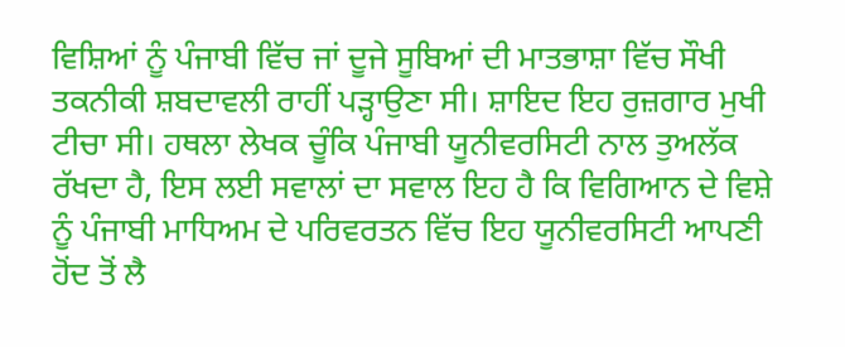ਵਿਸ਼ਿਆਂ ਨੂੰ ਪੰਜਾਬੀ ਵਿੱਚ ਜਾਂ ਦੂਜੇ ਸੂਬਿਆਂ ਦੀ ਮਾਤਭਾਸ਼ਾ ਵਿੱਚ ਸੌਖੀ ਤਕਨੀਕੀ ਸ਼ਬਦਾਵਲੀ ਰਾਹੀਂ ਪੜ੍ਹਾਉਣਾ ਸੀ। ਸ਼ਾਇਦ ਇਹ ਰੁਜ਼ਗਾਰ ਮੁਖੀ ਟੀਚਾ ਸੀ। ਹਥਲਾ ਲੇਖਕ ਚੂੰਕਿ ਪੰਜਾਬੀ ਯੂਨੀਵਰਸਿਟੀ ਨਾਲ ਤੁਅਲੱਕ ਰੱਖਦਾ ਹੈ, ਇਸ ਲਈ ਸਵਾਲਾਂ ਦਾ ਸਵਾਲ ਇਹ ਹੈ ਕਿ ਵਿਗਿਆਨ ਦੇ ਵਿਸ਼ੇ ਨੂੰ ਪੰਜਾਬੀ ਮਾਧਿਅਮ ਦੇ ਪਰਿਵਰਤਨ ਵਿੱਚ ਇਹ ਯੂਨੀਵਰਸਿਟੀ ਆਪਣੀ ਹੋਂਦ ਤੋਂ ਲੈ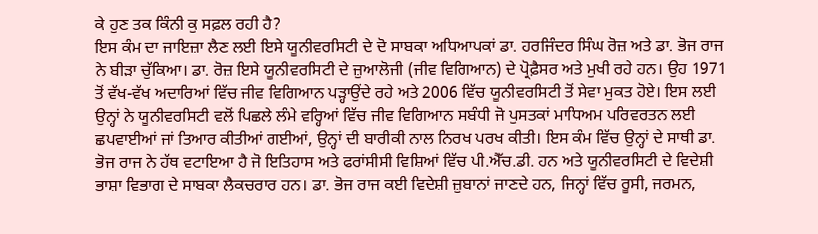ਕੇ ਹੁਣ ਤਕ ਕਿੰਨੀ ਕੁ ਸਫ਼ਲ ਰਹੀ ਹੈ?
ਇਸ ਕੰਮ ਦਾ ਜਾਇਜ਼ਾ ਲੈਣ ਲਈ ਇਸੇ ਯੂਨੀਵਰਸਿਟੀ ਦੇ ਦੋ ਸਾਬਕਾ ਅਧਿਆਪਕਾਂ ਡਾ. ਹਰਜਿੰਦਰ ਸਿੰਘ ਰੋਜ਼ ਅਤੇ ਡਾ. ਭੋਜ ਰਾਜ ਨੇ ਬੀੜਾ ਚੁੱਕਿਆ। ਡਾ. ਰੋਜ਼ ਇਸੇ ਯੂਨੀਵਰਸਿਟੀ ਦੇ ਜ਼ੁਆਲੋਜੀ (ਜੀਵ ਵਿਗਿਆਨ) ਦੇ ਪ੍ਰੋਫ਼ੈਸਰ ਅਤੇ ਮੁਖੀ ਰਹੇ ਹਨ। ਉਹ 1971 ਤੋਂ ਵੱਖ-ਵੱਖ ਅਦਾਰਿਆਂ ਵਿੱਚ ਜੀਵ ਵਿਗਿਆਨ ਪੜ੍ਹਾਉਂਦੇ ਰਹੇ ਅਤੇ 2006 ਵਿੱਚ ਯੂਨੀਵਰਸਿਟੀ ਤੋਂ ਸੇਵਾ ਮੁਕਤ ਹੋਏ। ਇਸ ਲਈ ਉਨ੍ਹਾਂ ਨੇ ਯੂਨੀਵਰਸਿਟੀ ਵਲੋਂ ਪਿਛਲੇ ਲੰਮੇ ਵਰ੍ਹਿਆਂ ਵਿੱਚ ਜੀਵ ਵਿਗਿਆਨ ਸਬੰਧੀ ਜੋ ਪੁਸਤਕਾਂ ਮਾਧਿਅਮ ਪਰਿਵਰਤਨ ਲਈ ਛਪਵਾਈਆਂ ਜਾਂ ਤਿਆਰ ਕੀਤੀਆਂ ਗਈਆਂ, ਉਨ੍ਹਾਂ ਦੀ ਬਾਰੀਕੀ ਨਾਲ ਨਿਰਖ ਪਰਖ ਕੀਤੀ। ਇਸ ਕੰਮ ਵਿੱਚ ਉਨ੍ਹਾਂ ਦੇ ਸਾਥੀ ਡਾ. ਭੋਜ ਰਾਜ ਨੇ ਹੱਥ ਵਟਾਇਆ ਹੈ ਜੋ ਇਤਿਹਾਸ ਅਤੇ ਫਰਾਂਸੀਸੀ ਵਿਸ਼ਿਆਂ ਵਿੱਚ ਪੀ.ਐੱਚ.ਡੀ. ਹਨ ਅਤੇ ਯੂਨੀਵਰਸਿਟੀ ਦੇ ਵਿਦੇਸ਼ੀ ਭਾਸ਼ਾ ਵਿਭਾਗ ਦੇ ਸਾਬਕਾ ਲੈਕਚਰਾਰ ਹਨ। ਡਾ. ਭੋਜ ਰਾਜ ਕਈ ਵਿਦੇਸ਼ੀ ਜ਼ੁਬਾਨਾਂ ਜਾਣਦੇ ਹਨ, ਜਿਨ੍ਹਾਂ ਵਿੱਚ ਰੂਸੀ, ਜਰਮਨ,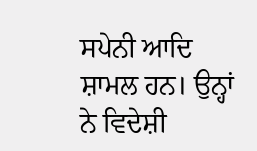ਸਪੇਨੀ ਆਦਿ ਸ਼ਾਮਲ ਹਨ। ਉਨ੍ਹਾਂ ਨੇ ਵਿਦੇਸ਼ੀ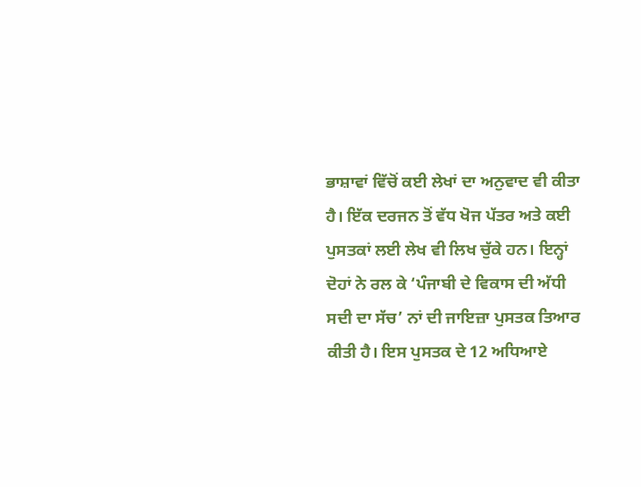ਭਾਸ਼ਾਵਾਂ ਵਿੱਚੋਂ ਕਈ ਲੇਖਾਂ ਦਾ ਅਨੁਵਾਦ ਵੀ ਕੀਤਾ ਹੈ। ਇੱਕ ਦਰਜਨ ਤੋਂ ਵੱਧ ਖੋਜ ਪੱਤਰ ਅਤੇ ਕਈ ਪੁਸਤਕਾਂ ਲਈ ਲੇਖ ਵੀ ਲਿਖ ਚੁੱਕੇ ਹਨ। ਇਨ੍ਹਾਂ ਦੋਹਾਂ ਨੇ ਰਲ ਕੇ ‘ਪੰਜਾਬੀ ਦੇ ਵਿਕਾਸ ਦੀ ਅੱਧੀ ਸਦੀ ਦਾ ਸੱਚ’ ਨਾਂ ਦੀ ਜਾਇਜ਼ਾ ਪੁਸਤਕ ਤਿਆਰ ਕੀਤੀ ਹੈ। ਇਸ ਪੁਸਤਕ ਦੇ 12 ਅਧਿਆਏ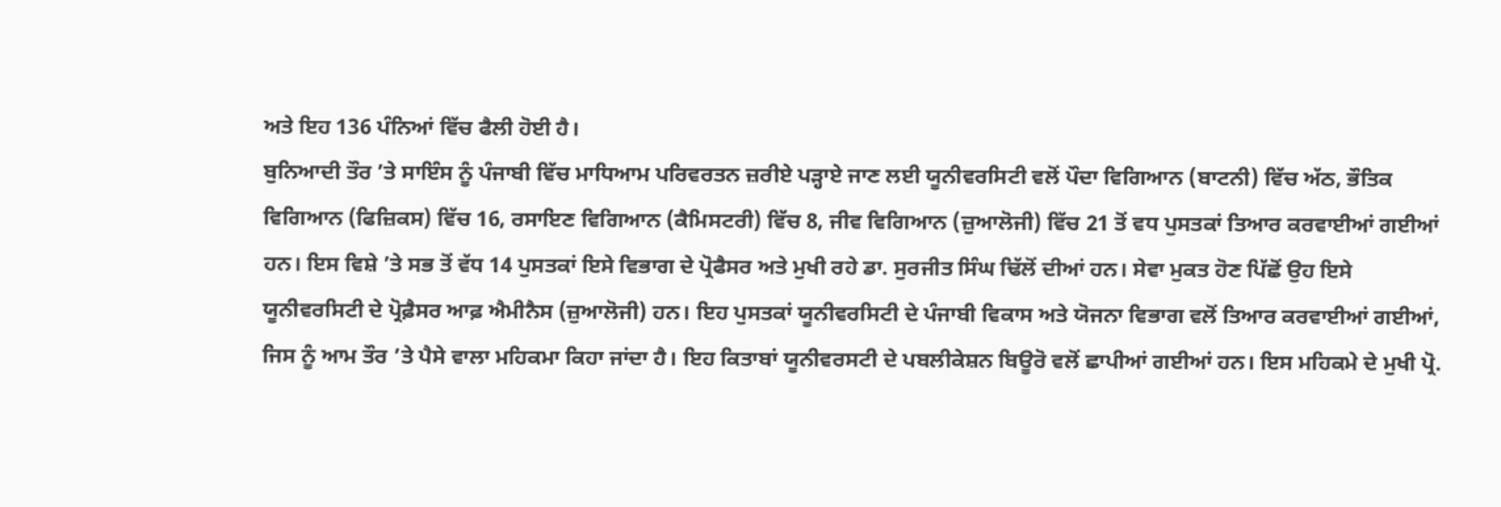ਅਤੇ ਇਹ 136 ਪੰਨਿਆਂ ਵਿੱਚ ਫੈਲੀ ਹੋਈ ਹੈ।
ਬੁਨਿਆਦੀ ਤੌਰ ’ਤੇ ਸਾਇੰਸ ਨੂੰ ਪੰਜਾਬੀ ਵਿੱਚ ਮਾਧਿਆਮ ਪਰਿਵਰਤਨ ਜ਼ਰੀਏ ਪੜ੍ਹਾਏ ਜਾਣ ਲਈ ਯੂਨੀਵਰਸਿਟੀ ਵਲੋਂ ਪੌਦਾ ਵਿਗਿਆਨ (ਬਾਟਨੀ) ਵਿੱਚ ਅੱਠ, ਭੌਤਿਕ ਵਿਗਿਆਨ (ਫਿਜ਼ਿਕਸ) ਵਿੱਚ 16, ਰਸਾਇਣ ਵਿਗਿਆਨ (ਕੈਮਿਸਟਰੀ) ਵਿੱਚ 8, ਜੀਵ ਵਿਗਿਆਨ (ਜ਼ੁਆਲੋਜੀ) ਵਿੱਚ 21 ਤੋਂ ਵਧ ਪੁਸਤਕਾਂ ਤਿਆਰ ਕਰਵਾਈਆਂ ਗਈਆਂ ਹਨ। ਇਸ ਵਿਸ਼ੇ ’ਤੇ ਸਭ ਤੋਂ ਵੱਧ 14 ਪੁਸਤਕਾਂ ਇਸੇ ਵਿਭਾਗ ਦੇ ਪ੍ਰੋਫੈਸਰ ਅਤੇ ਮੁਖੀ ਰਹੇ ਡਾ. ਸੁਰਜੀਤ ਸਿੰਘ ਢਿੱਲੋਂ ਦੀਆਂ ਹਨ। ਸੇਵਾ ਮੁਕਤ ਹੋਣ ਪਿੱਛੋਂ ਉਹ ਇਸੇ ਯੂਨੀਵਰਸਿਟੀ ਦੇ ਪ੍ਰੋਫ਼ੈਸਰ ਆਫ਼ ਐਮੀਨੈਸ (ਜ਼ੁਆਲੋਜੀ) ਹਨ। ਇਹ ਪੁਸਤਕਾਂ ਯੂਨੀਵਰਸਿਟੀ ਦੇ ਪੰਜਾਬੀ ਵਿਕਾਸ ਅਤੇ ਯੋਜਨਾ ਵਿਭਾਗ ਵਲੋਂ ਤਿਆਰ ਕਰਵਾਈਆਂ ਗਈਆਂ, ਜਿਸ ਨੂੰ ਆਮ ਤੌਰ ’ਤੇ ਪੈਸੇ ਵਾਲਾ ਮਹਿਕਮਾ ਕਿਹਾ ਜਾਂਦਾ ਹੈ। ਇਹ ਕਿਤਾਬਾਂ ਯੂਨੀਵਰਸਟੀ ਦੇ ਪਬਲੀਕੇਸ਼ਨ ਬਿਊਰੋ ਵਲੋਂ ਛਾਪੀਆਂ ਗਈਆਂ ਹਨ। ਇਸ ਮਹਿਕਮੇ ਦੇ ਮੁਖੀ ਪ੍ਰੋ.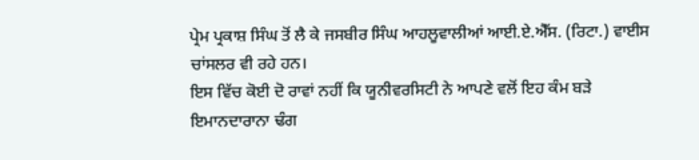ਪ੍ਰੇਮ ਪ੍ਰਕਾਸ਼ ਸਿੰਘ ਤੋਂ ਲੈ ਕੇ ਜਸਬੀਰ ਸਿੰਘ ਆਹਲੂਵਾਲੀਆਂ ਆਈ.ਏ.ਐੱਸ. (ਰਿਟਾ.) ਵਾਈਸ ਚਾਂਸਲਰ ਵੀ ਰਹੇ ਹਨ।
ਇਸ ਵਿੱਚ ਕੋਈ ਦੋ ਰਾਵਾਂ ਨਹੀਂ ਕਿ ਯੂਨੀਵਰਸਿਟੀ ਨੇ ਆਪਣੇ ਵਲੋਂ ਇਹ ਕੰਮ ਬੜੇ ਇਮਾਨਦਾਰਾਨਾ ਢੰਗ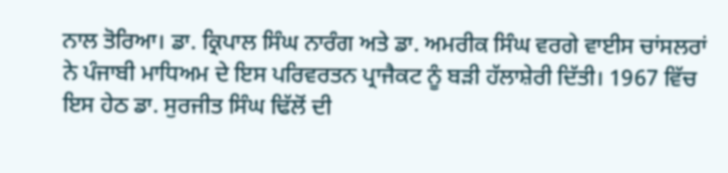ਨਾਲ ਤੋਰਿਆ। ਡਾ. ਕ੍ਰਿਪਾਲ ਸਿੰਘ ਨਾਰੰਗ ਅਤੇ ਡਾ. ਅਮਰੀਕ ਸਿੰਘ ਵਰਗੇ ਵਾਈਸ ਚਾਂਸਲਰਾਂ ਨੇ ਪੰਜਾਬੀ ਮਾਧਿਅਮ ਦੇ ਇਸ ਪਰਿਵਰਤਨ ਪ੍ਰਾਜੈਕਟ ਨੂੰ ਬੜੀ ਹੱਲਾਸ਼ੇਰੀ ਦਿੱਤੀ। 1967 ਵਿੱਚ ਇਸ ਹੇਠ ਡਾ. ਸੁਰਜੀਤ ਸਿੰਘ ਢਿੱਲੋਂ ਦੀ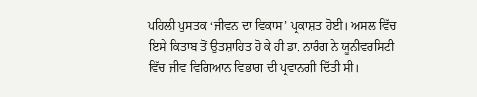ਪਹਿਲੀ ਪੁਸਤਕ ‘ਜੀਵਨ ਦਾ ਵਿਕਾਸ’ ਪ੍ਰਕਾਸ਼ਤ ਹੋਈ। ਅਸਲ ਵਿੱਚ ਇਸੇ ਕਿਤਾਬ ਤੋਂ ਉਤਸ਼ਾਹਿਤ ਹੋ ਕੇ ਹੀ ਡਾ. ਨਾਰੰਗ ਨੇ ਯੂਨੀਵਰਸਿਟੀ ਵਿੱਚ ਜੀਵ ਵਿਗਿਆਨ ਵਿਭਾਗ ਦੀ ਪ੍ਰਵਾਨਗੀ ਦਿੱਤੀ ਸੀ।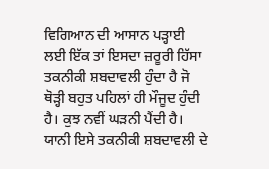ਵਿਗਿਆਨ ਦੀ ਆਸਾਨ ਪੜ੍ਹਾਈ ਲਈ ਇੱਕ ਤਾਂ ਇਸਦਾ ਜ਼ਰੂਰੀ ਹਿੱਸਾ ਤਕਨੀਕੀ ਸ਼ਬਦਾਵਲੀ ਹੁੰਦਾ ਹੈ ਜੋ ਥੋੜ੍ਹੀ ਬਹੁਤ ਪਹਿਲਾਂ ਹੀ ਮੌਜੂਦ ਹੁੰਦੀ ਹੈ। ਕੁਝ ਨਵੀਂ ਘੜਨੀ ਪੈਂਦੀ ਹੈ। ਯਾਨੀ ਇਸੇ ਤਕਨੀਕੀ ਸ਼ਬਦਾਵਲੀ ਦੇ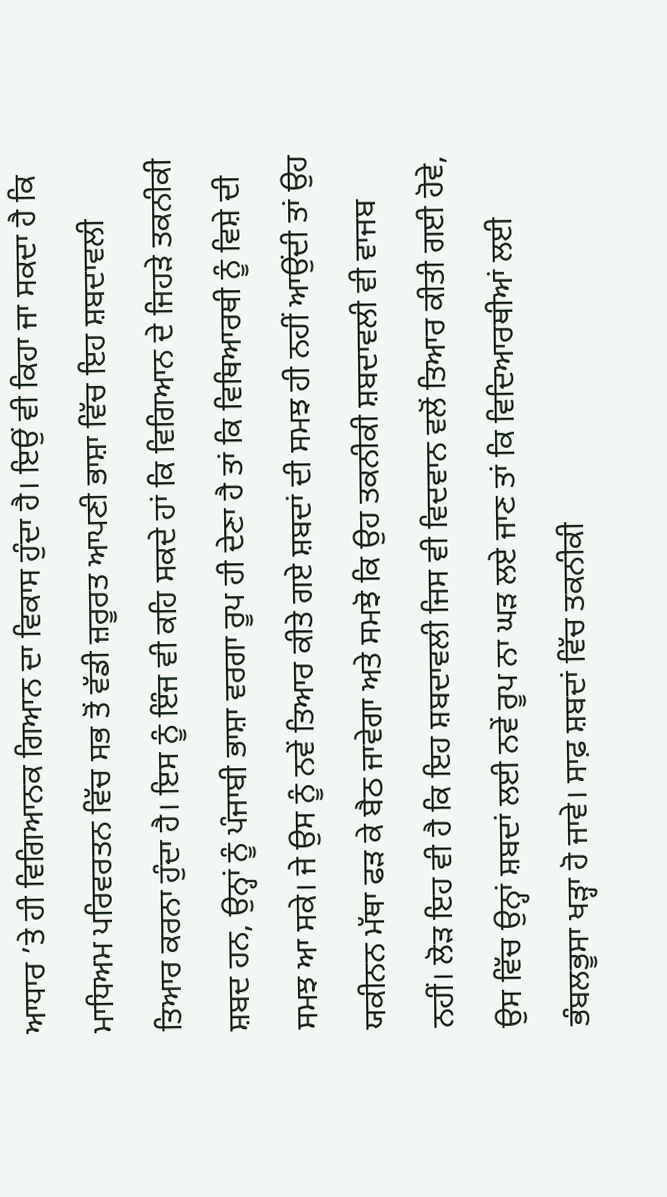ਆਧਾਰ ’ਤੇ ਹੀ ਵਿਗਿਆਨਕ ਗਿਆਨ ਦਾ ਵਿਕਾਸ ਹੁੰਦਾ ਹੈ। ਇਉਂ ਵੀ ਕਿਹਾ ਜਾ ਸਕਦਾ ਹੈ ਕਿ ਮਾਧਿਅਮ ਪਰਿਵਰਤਨ ਵਿੱਚ ਸਭ ਤੋਂ ਵੱਡੀ ਜ਼ਰੂਰਤ ਆਪਣੀ ਭਾਸ਼ਾ ਵਿੱਚ ਇਹ ਸ਼ਬਦਾਵਲੀ ਤਿਆਰ ਕਰਨਾ ਹੁੰਦਾ ਹੈ। ਇਸ ਨੂੰ ਇੰਜ ਵੀ ਕਹਿ ਸਕਦੇ ਹਾਂ ਕਿ ਵਿਗਿਆਨ ਦੇ ਜਿਹੜੇ ਤਕਨੀਕੀ ਸ਼ਬਦ ਹਨ, ਉਨ੍ਹਾਂ ਨੂੰ ਪੰਜਾਬੀ ਭਾਸ਼ਾ ਵਰਗਾ ਰੂਪ ਹੀ ਦੇਣਾ ਹੈ ਤਾਂ ਕਿ ਵਿਥਿਆਰਥੀ ਨੂੰ ਵਿਸ਼ੇ ਦੀ ਸਮਝ ਆ ਸਕੇ। ਜੇ ਉਸ ਨੂੰ ਨਵੇਂ ਤਿਆਰ ਕੀਤੇ ਗਏ ਸ਼ਬਦਾਂ ਦੀ ਸਮਝ ਹੀ ਨਹੀਂ ਆਉਂਦੀ ਤਾਂ ਉਹ ਯਕੀਨਨ ਮੱਥਾ ਫੜ ਕੇ ਬੈਠ ਜਾਵੇਗਾ ਅਤੇ ਸਮਝੋ ਕਿ ਉਹ ਤਕਨੀਕੀ ਸ਼ਬਦਾਵਲੀ ਵੀ ਵਾਜਬ ਨਹੀਂ। ਲੋੜ ਇਹ ਵੀ ਹੈ ਕਿ ਇਹ ਸ਼ਬਦਾਵਲੀ ਜਿਸ ਵੀ ਵਿਦਵਾਨ ਵਲੋਂ ਤਿਆਰ ਕੀਤੀ ਗਈ ਹੋਵੇ, ਉਸ ਵਿੱਚ ਉਨ੍ਹਾਂ ਸ਼ਬਦਾਂ ਲਈ ਨਵੇਂ ਰੂਪ ਨਾ ਘੜ ਲਏ ਜਾਣ ਤਾਂ ਕਿ ਵਿਦਿਆਰਥੀਆਂ ਲਈ ਭੰਬਲਭੂਸਾ ਖੜ੍ਹਾ ਹੋ ਜਾਵੇ। ਸਾਫ਼ ਸ਼ਬਦਾਂ ਵਿੱਚ ਤਕਨੀਕੀ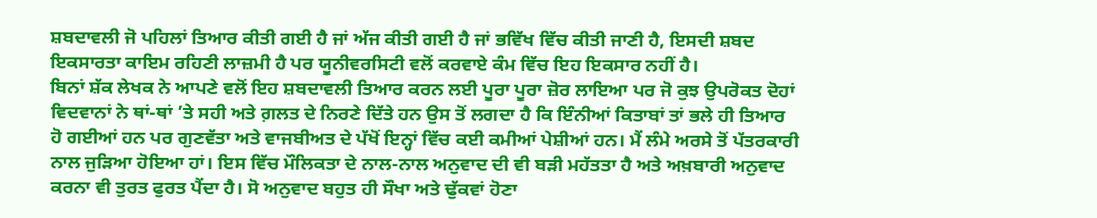ਸ਼ਬਦਾਵਲੀ ਜੋ ਪਹਿਲਾਂ ਤਿਆਰ ਕੀਤੀ ਗਈ ਹੈ ਜਾਂ ਅੱਜ ਕੀਤੀ ਗਈ ਹੈ ਜਾਂ ਭਵਿੱਖ ਵਿੱਚ ਕੀਤੀ ਜਾਣੀ ਹੈ, ਇਸਦੀ ਸ਼ਬਦ ਇਕਸਾਰਤਾ ਕਾਇਮ ਰਹਿਣੀ ਲਾਜ਼ਮੀ ਹੈ ਪਰ ਯੂਨੀਵਰਸਿਟੀ ਵਲੋਂ ਕਰਵਾਏ ਕੰਮ ਵਿੱਚ ਇਹ ਇਕਸਾਰ ਨਹੀਂ ਹੈ।
ਬਿਨਾਂ ਸ਼ੱਕ ਲੇਖਕ ਨੇ ਆਪਣੇ ਵਲੋਂ ਇਹ ਸ਼ਬਦਾਵਲੀ ਤਿਆਰ ਕਰਨ ਲਈ ਪੂਰਾ ਪੂਰਾ ਜ਼ੋਰ ਲਾਇਆ ਪਰ ਜੋ ਕੁਝ ਉਪਰੋਕਤ ਦੋਹਾਂ ਵਿਦਵਾਨਾਂ ਨੇ ਥਾਂ-ਥਾਂ ’ਤੇ ਸਹੀ ਅਤੇ ਗ਼ਲਤ ਦੇ ਨਿਰਣੇ ਦਿੱਤੇ ਹਨ ਉਸ ਤੋਂ ਲਗਦਾ ਹੈ ਕਿ ਇੰਨੀਆਂ ਕਿਤਾਬਾਂ ਤਾਂ ਭਲੇ ਹੀ ਤਿਆਰ ਹੋ ਗਈਆਂ ਹਨ ਪਰ ਗੁਣਵੱਤਾ ਅਤੇ ਵਾਜਬੀਅਤ ਦੇ ਪੱਖੋਂ ਇਨ੍ਹਾਂ ਵਿੱਚ ਕਈ ਕਮੀਆਂ ਪੇਸ਼ੀਆਂ ਹਨ। ਮੈਂ ਲੰਮੇ ਅਰਸੇ ਤੋਂ ਪੱਤਰਕਾਰੀ ਨਾਲ ਜੁੜਿਆ ਹੋਇਆ ਹਾਂ। ਇਸ ਵਿੱਚ ਮੌਲਿਕਤਾ ਦੇ ਨਾਲ-ਨਾਲ ਅਨੁਵਾਦ ਦੀ ਵੀ ਬੜੀ ਮਹੱਤਤਾ ਹੈ ਅਤੇ ਅਖ਼ਬਾਰੀ ਅਨੁਵਾਦ ਕਰਨਾ ਵੀ ਤੁਰਤ ਫੁਰਤ ਪੈਂਦਾ ਹੈ। ਸੋ ਅਨੁਵਾਦ ਬਹੁਤ ਹੀ ਸੌਖਾ ਅਤੇ ਢੁੱਕਵਾਂ ਹੋਣਾ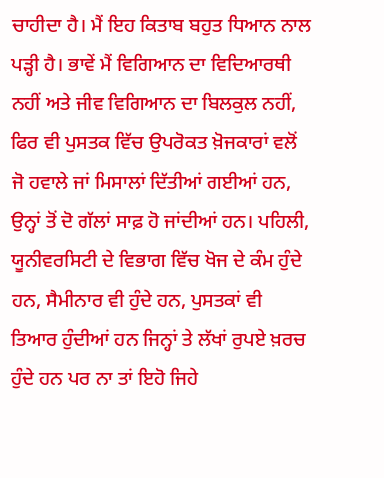ਚਾਹੀਦਾ ਹੈ। ਮੈਂ ਇਹ ਕਿਤਾਬ ਬਹੁਤ ਧਿਆਨ ਨਾਲ ਪੜ੍ਹੀ ਹੈ। ਭਾਵੇਂ ਮੈਂ ਵਿਗਿਆਨ ਦਾ ਵਿਦਿਆਰਥੀ ਨਹੀਂ ਅਤੇ ਜੀਵ ਵਿਗਿਆਨ ਦਾ ਬਿਲਕੁਲ ਨਹੀਂ, ਫਿਰ ਵੀ ਪੁਸਤਕ ਵਿੱਚ ਉਪਰੋਕਤ ਖ਼ੋਜਕਾਰਾਂ ਵਲੋਂ ਜੋ ਹਵਾਲੇ ਜਾਂ ਮਿਸਾਲਾਂ ਦਿੱਤੀਆਂ ਗਈਆਂ ਹਨ, ਉਨ੍ਹਾਂ ਤੋਂ ਦੋ ਗੱਲਾਂ ਸਾਫ਼ ਹੋ ਜਾਂਦੀਆਂ ਹਨ। ਪਹਿਲੀ, ਯੂਨੀਵਰਸਿਟੀ ਦੇ ਵਿਭਾਗ ਵਿੱਚ ਖੋਜ ਦੇ ਕੰਮ ਹੁੰਦੇ ਹਨ, ਸੈਮੀਨਾਰ ਵੀ ਹੁੰਦੇ ਹਨ, ਪੁਸਤਕਾਂ ਵੀ ਤਿਆਰ ਹੁੰਦੀਆਂ ਹਨ ਜਿਨ੍ਹਾਂ ਤੇ ਲੱਖਾਂ ਰੁਪਏ ਖ਼ਰਚ ਹੁੰਦੇ ਹਨ ਪਰ ਨਾ ਤਾਂ ਇਹੋ ਜਿਹੇ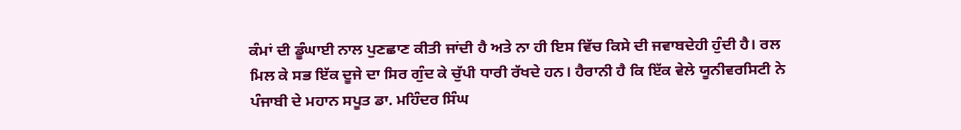ਕੰਮਾਂ ਦੀ ਡੂੰਘਾਈ ਨਾਲ ਪੁਣਛਾਣ ਕੀਤੀ ਜਾਂਦੀ ਹੈ ਅਤੇ ਨਾ ਹੀ ਇਸ ਵਿੱਚ ਕਿਸੇ ਦੀ ਜਵਾਬਦੇਹੀ ਹੁੰਦੀ ਹੈ। ਰਲ ਮਿਲ ਕੇ ਸਭ ਇੱਕ ਦੂਜੇ ਦਾ ਸਿਰ ਗੁੰਦ ਕੇ ਚੁੱਪੀ ਧਾਰੀ ਰੱਖਦੇ ਹਨ। ਹੈਰਾਨੀ ਹੈ ਕਿ ਇੱਕ ਵੇਲੇ ਯੂਨੀਵਰਸਿਟੀ ਨੇ ਪੰਜਾਬੀ ਦੇ ਮਹਾਨ ਸਪੂਤ ਡਾ. ਮਹਿੰਦਰ ਸਿੰਘ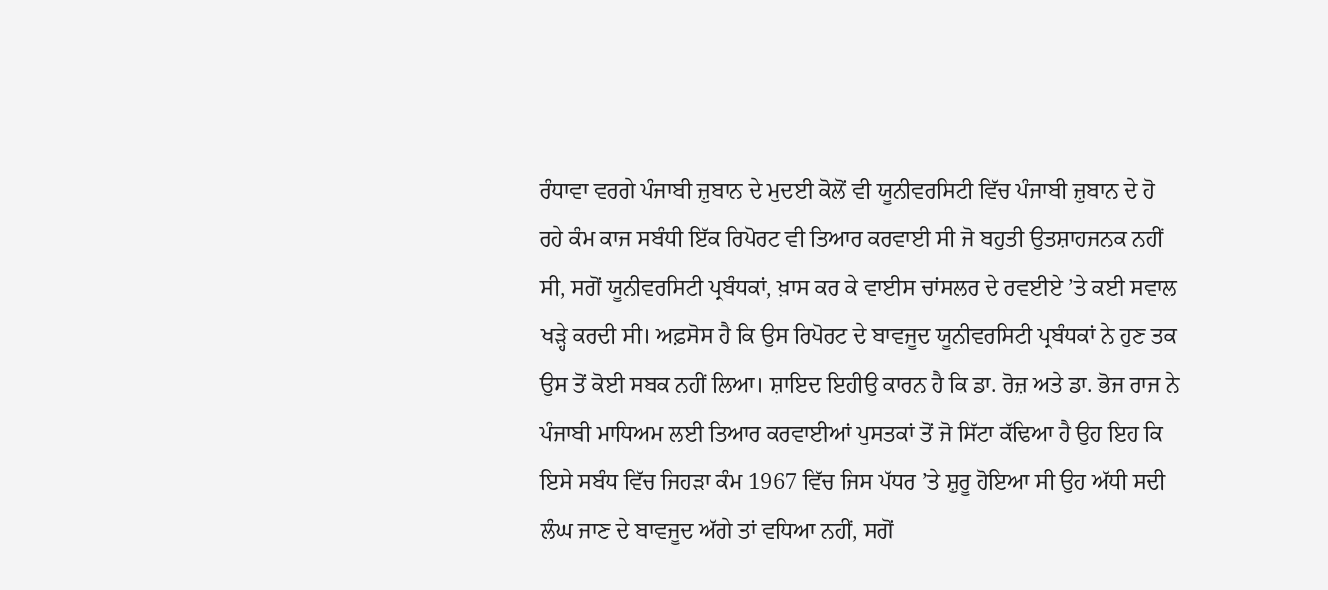ਰੰਧਾਵਾ ਵਰਗੇ ਪੰਜਾਬੀ ਜ਼ੁਬਾਨ ਦੇ ਮੁਦਈ ਕੋਲੋਂ ਵੀ ਯੂਨੀਵਰਸਿਟੀ ਵਿੱਚ ਪੰਜਾਬੀ ਜ਼ੁਬਾਨ ਦੇ ਹੋ ਰਹੇ ਕੰਮ ਕਾਜ ਸਬੰਧੀ ਇੱਕ ਰਿਪੋਰਟ ਵੀ ਤਿਆਰ ਕਰਵਾਈ ਸੀ ਜੋ ਬਹੁਤੀ ਉਤਸ਼ਾਹਜਨਕ ਨਹੀਂ ਸੀ, ਸਗੋਂ ਯੂਨੀਵਰਸਿਟੀ ਪ੍ਰਬੰਧਕਾਂ, ਖ਼ਾਸ ਕਰ ਕੇ ਵਾਈਸ ਚਾਂਸਲਰ ਦੇ ਰਵਈਏ ’ਤੇ ਕਈ ਸਵਾਲ ਖੜ੍ਹੇ ਕਰਦੀ ਸੀ। ਅਫ਼ਸੋਸ ਹੈ ਕਿ ਉਸ ਰਿਪੋਰਟ ਦੇ ਬਾਵਜੂਦ ਯੂਨੀਵਰਸਿਟੀ ਪ੍ਰਬੰਧਕਾਂ ਨੇ ਹੁਣ ਤਕ ਉਸ ਤੋਂ ਕੋਈ ਸਬਕ ਨਹੀਂ ਲਿਆ। ਸ਼ਾਇਦ ਇਹੀਉ ਕਾਰਨ ਹੈ ਕਿ ਡਾ. ਰੋਜ਼ ਅਤੇ ਡਾ. ਭੋਜ ਰਾਜ ਨੇ ਪੰਜਾਬੀ ਮਾਧਿਅਮ ਲਈ ਤਿਆਰ ਕਰਵਾਈਆਂ ਪੁਸਤਕਾਂ ਤੋਂ ਜੋ ਸਿੱਟਾ ਕੱਢਿਆ ਹੈ ਉਹ ਇਹ ਕਿ ਇਸੇ ਸਬੰਧ ਵਿੱਚ ਜਿਹੜਾ ਕੰਮ 1967 ਵਿੱਚ ਜਿਸ ਪੱਧਰ ’ਤੇ ਸ਼ੁਰੂ ਹੋਇਆ ਸੀ ਉਹ ਅੱਧੀ ਸਦੀ ਲੰਘ ਜਾਣ ਦੇ ਬਾਵਜੂਦ ਅੱਗੇ ਤਾਂ ਵਧਿਆ ਨਹੀਂ, ਸਗੋਂ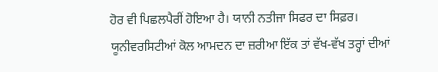ਹੋਰ ਵੀ ਪਿਛਲਪੈਰੀਂ ਹੋਇਆ ਹੈ। ਯਾਨੀ ਨਤੀਜਾ ਸਿਫਰ ਦਾ ਸਿਫ਼ਰ।
ਯੂਨੀਵਰਸਿਟੀਆਂ ਕੋਲ ਆਮਦਨ ਦਾ ਜ਼ਰੀਆ ਇੱਕ ਤਾਂ ਵੱਖ-ਵੱਖ ਤਰ੍ਹਾਂ ਦੀਆਂ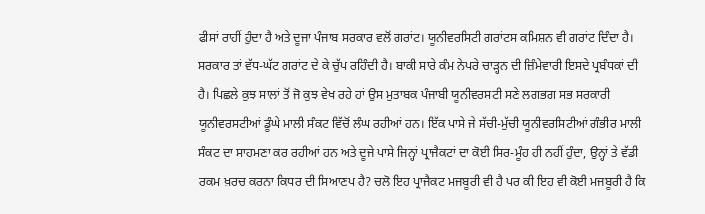ਫੀਸਾਂ ਰਾਹੀਂ ਹੁੰਦਾ ਹੈ ਅਤੇ ਦੂਜਾ ਪੰਜਾਬ ਸਰਕਾਰ ਵਲੋਂ ਗਰਾਂਟ। ਯੂਨੀਵਰਸਿਟੀ ਗਰਾਂਟਸ ਕਮਿਸ਼ਨ ਵੀ ਗਰਾਂਟ ਦਿੰਦਾ ਹੈ। ਸਰਕਾਰ ਤਾਂ ਵੱਧ-ਘੱਟ ਗਰਾਂਟ ਦੇ ਕੇ ਚੁੱਪ ਰਹਿੰਦੀ ਹੈ। ਬਾਕੀ ਸਾਰੇ ਕੰਮ ਨੇਪਰੇ ਚਾੜ੍ਹਨ ਦੀ ਜ਼ਿੰਮੇਵਾਰੀ ਇਸਦੇ ਪ੍ਰਬੰਧਕਾਂ ਦੀ ਹੈ। ਪਿਛਲੇ ਕੁਝ ਸਾਲਾਂ ਤੋਂ ਜੋ ਕੁਝ ਵੇਖ ਰਹੇ ਹਾਂ ਉਸ ਮੁਤਾਬਕ ਪੰਜਾਬੀ ਯੂਨੀਵਰਸਟੀ ਸਣੇ ਲਗਭਗ ਸਭ ਸਰਕਾਰੀ ਯੂਨੀਵਰਸਟੀਆਂ ਡੂੰਘੇ ਮਾਲੀ ਸੰਕਟ ਵਿੱਚੋਂ ਲੰਘ ਰਹੀਆਂ ਹਨ। ਇੱਕ ਪਾਸੇ ਜੇ ਸੱਚੀ-ਮੁੱਚੀ ਯੂਨੀਵਰਸਿਟੀਆਂ ਗੰਭੀਰ ਮਾਲੀ ਸੰਕਟ ਦਾ ਸਾਹਮਣਾ ਕਰ ਰਹੀਆਂ ਹਨ ਅਤੇ ਦੂਜੇ ਪਾਸੇ ਜਿਨ੍ਹਾਂ ਪ੍ਰਾਜੈਕਟਾਂ ਦਾ ਕੋਈ ਸਿਰ-ਮੂੰਹ ਹੀ ਨਹੀਂ ਹੁੰਦਾ, ਉਨ੍ਹਾਂ ਤੇ ਵੱਡੀ ਰਕਮ ਖ਼ਰਚ ਕਰਨਾ ਕਿਧਰ ਦੀ ਸਿਆਣਪ ਹੈ? ਚਲੋ ਇਹ ਪ੍ਰਾਜੈਕਟ ਮਜਬੂਰੀ ਵੀ ਹੈ ਪਰ ਕੀ ਇਹ ਵੀ ਕੋਈ ਮਜਬੂਰੀ ਹੈ ਕਿ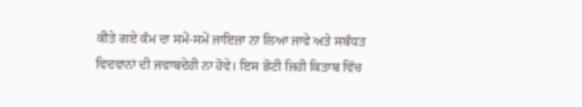ਕੀਤੇ ਗਏ ਕੰਮ ਦਾ ਸਮੇਂ-ਸਮੇਂ ਜਾਇਜ਼ਾ ਨਾ ਲਿਆ ਜਾਵੇ ਅਤੇ ਸਬੰਧਤ ਵਿਦਵਾਨਾਂ ਦੀ ਜਵਾਬਦੇਹੀ ਨਾ ਹੋਵੇ। ਇਸ ਛੋਟੀ ਜਿਹੀ ਕਿਤਾਬ ਵਿੱਚ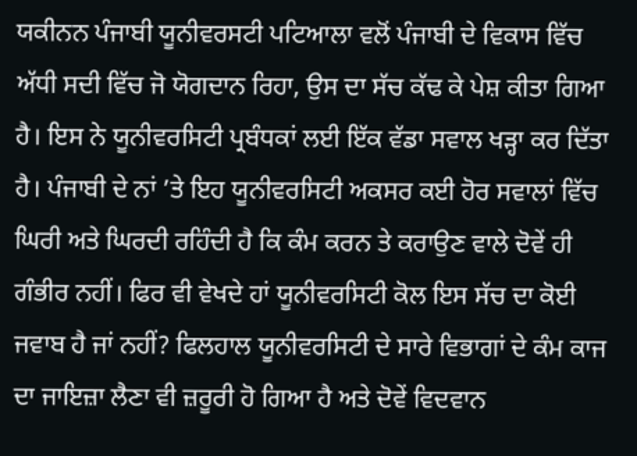ਯਕੀਨਨ ਪੰਜਾਬੀ ਯੂਨੀਵਰਸਟੀ ਪਟਿਆਲਾ ਵਲੋਂ ਪੰਜਾਬੀ ਦੇ ਵਿਕਾਸ ਵਿੱਚ ਅੱਧੀ ਸਦੀ ਵਿੱਚ ਜੋ ਯੋਗਦਾਨ ਰਿਹਾ, ਉਸ ਦਾ ਸੱਚ ਕੱਢ ਕੇ ਪੇਸ਼ ਕੀਤਾ ਗਿਆ ਹੈ। ਇਸ ਨੇ ਯੂਨੀਵਰਸਿਟੀ ਪ੍ਰਬੰਧਕਾਂ ਲਈ ਇੱਕ ਵੱਡਾ ਸਵਾਲ ਖੜ੍ਹਾ ਕਰ ਦਿੱਤਾ ਹੈ। ਪੰਜਾਬੀ ਦੇ ਨਾਂ ’ਤੇ ਇਹ ਯੂਨੀਵਰਸਿਟੀ ਅਕਸਰ ਕਈ ਹੋਰ ਸਵਾਲਾਂ ਵਿੱਚ ਘਿਰੀ ਅਤੇ ਘਿਰਦੀ ਰਹਿੰਦੀ ਹੈ ਕਿ ਕੰਮ ਕਰਨ ਤੇ ਕਰਾਉਣ ਵਾਲੇ ਦੋਵੇਂ ਹੀ ਗੰਭੀਰ ਨਹੀਂ। ਫਿਰ ਵੀ ਵੇਖਦੇ ਹਾਂ ਯੂਨੀਵਰਸਿਟੀ ਕੋਲ ਇਸ ਸੱਚ ਦਾ ਕੋਈ ਜਵਾਬ ਹੈ ਜਾਂ ਨਹੀਂ? ਫਿਲਹਾਲ ਯੂਨੀਵਰਸਿਟੀ ਦੇ ਸਾਰੇ ਵਿਭਾਗਾਂ ਦੇ ਕੰਮ ਕਾਜ ਦਾ ਜਾਇਜ਼ਾ ਲੈਣਾ ਵੀ ਜ਼ਰੂਰੀ ਹੋ ਗਿਆ ਹੈ ਅਤੇ ਦੋਵੇਂ ਵਿਦਵਾਨ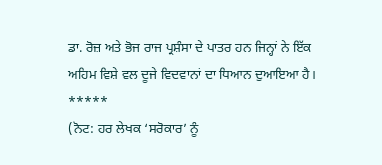ਡਾ. ਰੋਜ਼ ਅਤੇ ਭੋਜ ਰਾਜ ਪ੍ਰਸ਼ੰਸਾ ਦੇ ਪਾਤਰ ਹਨ ਜਿਨ੍ਹਾਂ ਨੇ ਇੱਕ ਅਹਿਮ ਵਿਸ਼ੇ ਵਲ ਦੂਜੇ ਵਿਦਵਾਨਾਂ ਦਾ ਧਿਆਨ ਦੁਆਇਆ ਹੈ।
*****
(ਨੋਟ: ਹਰ ਲੇਖਕ ‘ਸਰੋਕਾਰ’ ਨੂੰ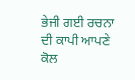ਭੇਜੀ ਗਈ ਰਚਨਾ ਦੀ ਕਾਪੀ ਆਪਣੇ ਕੋਲ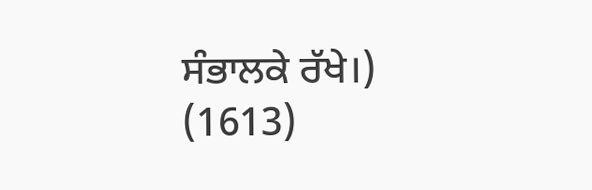ਸੰਭਾਲਕੇ ਰੱਖੇ।)
(1613)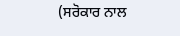(ਸਰੋਕਾਰ ਨਾਲ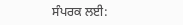ਸੰਪਰਕ ਲਈ: